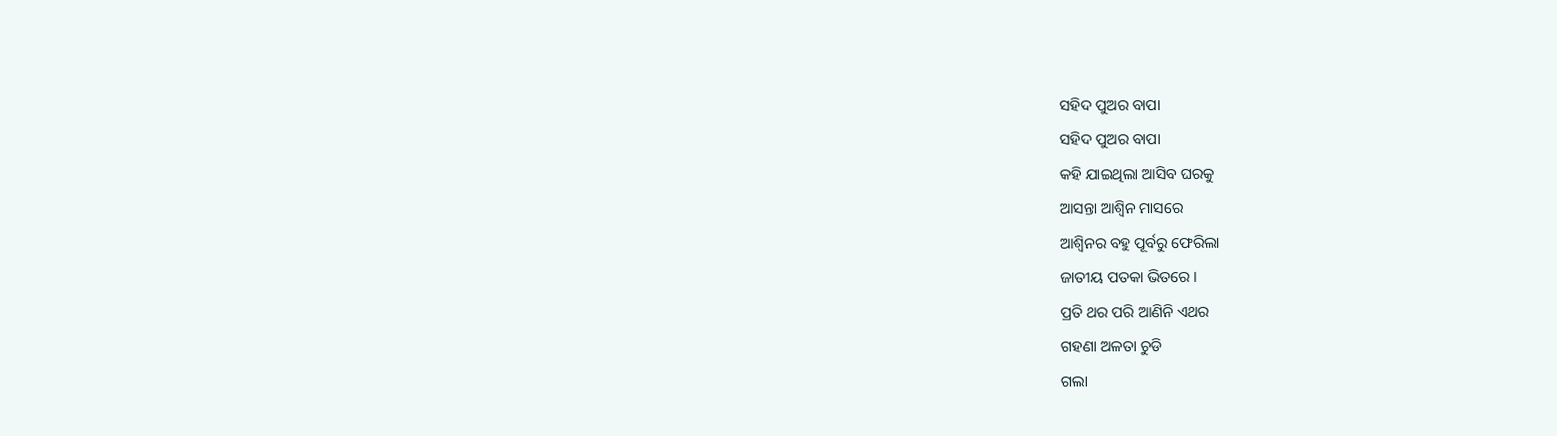ସହିଦ ପୁଅର ବାପା
ସହିଦ ପୁଅର ବାପା
କହି ଯାଇଥିଲା ଆସିବ ଘରକୁ
ଆସନ୍ତା ଆଶ୍ଵିନ ମାସରେ
ଆଶ୍ୱିନର ବହୁ ପୂର୍ବରୁ ଫେରିଲା
ଜାତୀୟ ପତକା ଭିତରେ ।
ପ୍ରତି ଥର ପରି ଆଣିନି ଏଥର
ଗହଣା ଅଳତା ଚୁଡି
ଗଲା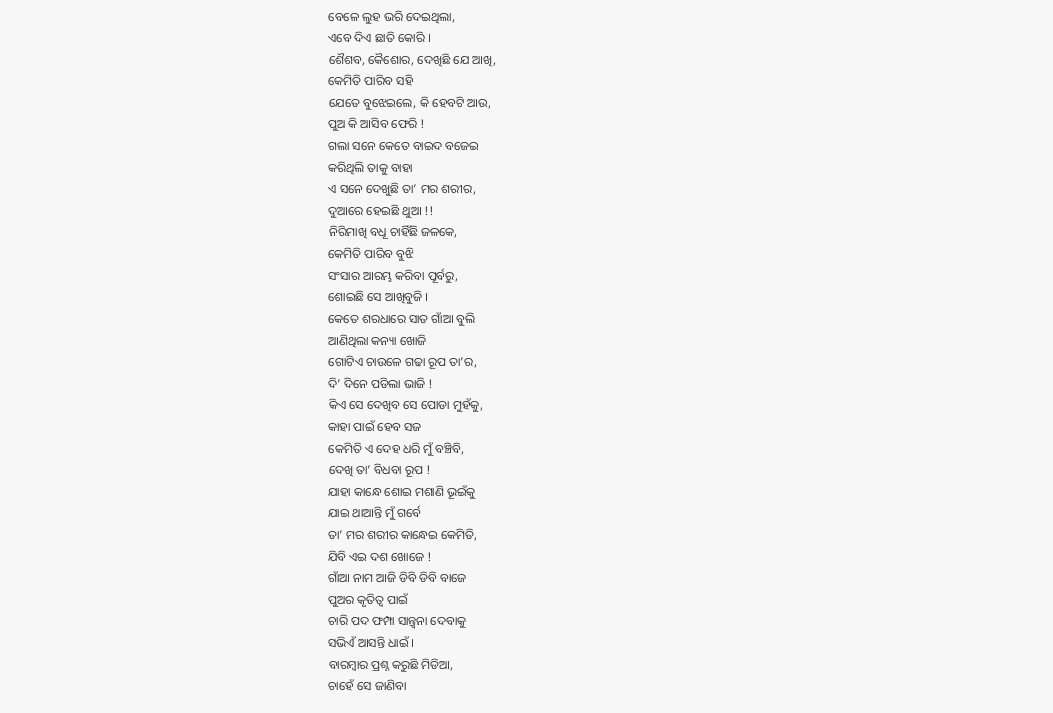ବେଳେ ଲୁହ ଭରି ଦେଇଥିଲା,
ଏବେ ଦିଏ ଛାତି କୋରି ।
ଶୈଶବ, କୈଶୋର, ଦେଖିଛି ଯେ ଆଖି,
କେମିତି ପାରିବ ସହି
ଯେତେ ବୁଝେଇଲେ, କି ହେବଟି ଆଉ,
ପୁଅ କି ଆସିବ ଫେରି !
ଗଲା ସନେ କେତେ ବାଇଦ ବଜେଇ
କରିଥିଲି ତାକୁ ବାହା
ଏ ସନେ ଦେଖୁଛି ତା’ ମର ଶରୀର,
ଦୁଆରେ ହେଇଛି ଥୁଆ !!
ନିରିମାଖି ବଧୂ ଚାହିଁଛି ଜଳକେ,
କେମିତି ପାରିବ ବୁଝି
ସଂସାର ଆରମ୍ଭ କରିବା ପୂର୍ବରୁ,
ଶୋଇଛି ସେ ଆଖିବୁଜି ।
କେତେ ଶରଧାରେ ସାତ ଗାଁଆ ବୁଲି
ଆଣିଥିଲା କନ୍ୟା ଖୋଜି
ଗୋଟିଏ ଚାଉଳେ ଗଢା ରୂପ ତା’ର,
ଦି’ ଦିନେ ପଡିଲା ଭାଜି !
କିଏ ସେ ଦେଖିବ ସେ ପୋଡା ମୁହଁକୁ,
କାହା ପାଇଁ ହେବ ସଜ
କେମିତି ଏ ଦେହ ଧରି ମୁଁ ବଞ୍ଚିବି,
ଦେଖି ତା’ ବିଧବା ରୂପ !
ଯାହା କାନ୍ଧେ ଶୋଇ ମଶାଣି ଭୂଇଁକୁ
ଯାଇ ଥାଆନ୍ତି ମୁଁ ଗର୍ବେ
ତା’ ମର ଶରୀର କାନ୍ଧେଇ କେମିତି,
ଯିବି ଏଇ ଦଶ ଖୋଜେ !
ଗାଁଆ ନାମ ଆଜି ଡିବି ଡିବି ବାଜେ
ପୁଅର କୃତିତ୍ଵ ପାଇଁ
ଚାରି ପଦ ଫମ୍ପା ସାନ୍ତ୍ଵନା ଦେବାକୁ
ସଭିଏଁ ଆସନ୍ତି ଧାଇଁ ।
ବାରମ୍ବାର ପ୍ରଶ୍ନ କରୁଛି ମିଡିଆ,
ଚାହେଁ ସେ ଜାଣିବା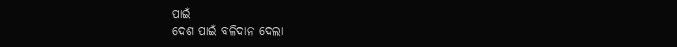ପାଇଁ
ଦେଶ ପାଇଁ ବଳିଦାନ ଦେଲା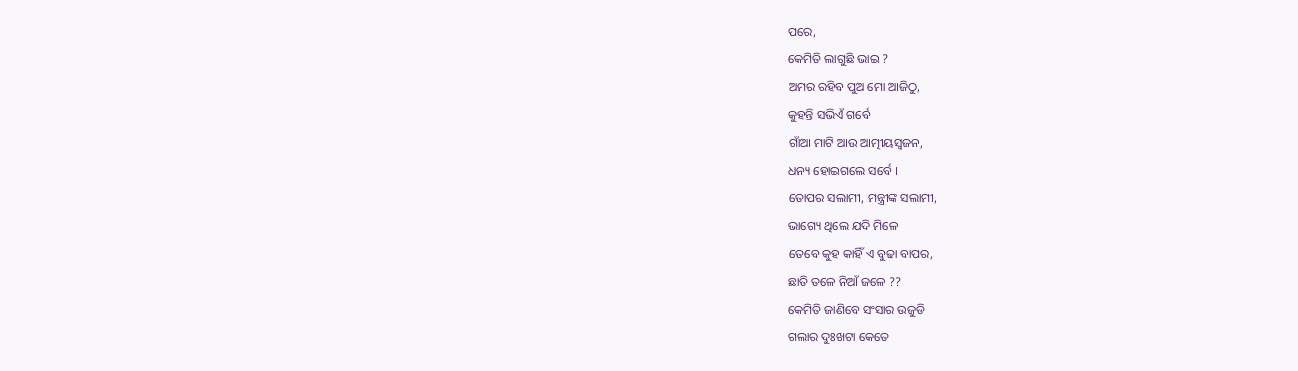ପରେ,
କେମିତି ଲାଗୁଛି ଭାଇ ?
ଅମର ରହିବ ପୁଅ ମୋ ଆଜିଠୁ,
କୁହନ୍ତି ସଭିଏଁ ଗର୍ବେ
ଗାଁଆ ମାଟି ଆଉ ଆତ୍ମୀୟସ୍ୱଜନ,
ଧନ୍ୟ ହୋଇଗଲେ ସର୍ବେ ।
ତୋପର ସଲାମୀ, ମନ୍ତ୍ରୀଙ୍କ ସଲାମୀ,
ଭାଗ୍ୟେ ଥିଲେ ଯଦି ମିଳେ
ତେବେ କୁହ କାହିଁ ଏ ବୁଢା ବାପର,
ଛାତି ତଳେ ନିଆଁ ଜଳେ ??
କେମିତି ଜାଣିବେ ସଂସାର ଉଜୁଡି
ଗଲାର ଦୁଃଖଟା କେତେ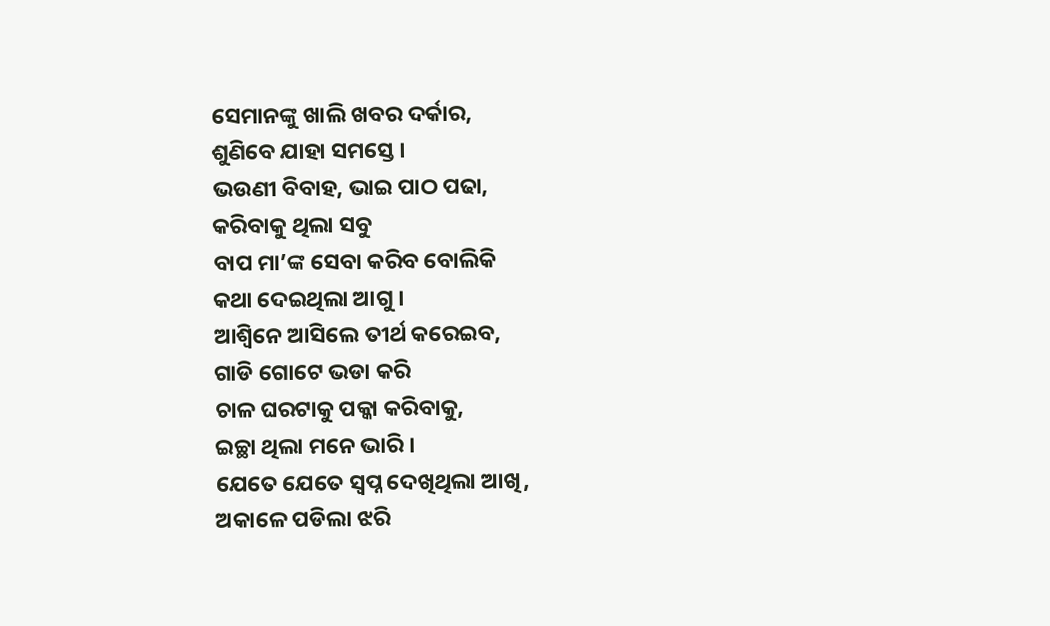ସେମାନଙ୍କୁ ଖାଲି ଖବର ଦର୍କାର,
ଶୁଣିବେ ଯାହା ସମସ୍ତେ ।
ଭଉଣୀ ବିବାହ, ଭାଇ ପାଠ ପଢା,
କରିବାକୁ ଥିଲା ସବୁ
ବାପ ମା’ଙ୍କ ସେବା କରିବ ବୋଲିକି
କଥା ଦେଇଥିଲା ଆଗୁ ।
ଆଶ୍ଵିନେ ଆସିଲେ ତୀର୍ଥ କରେଇବ,
ଗାଡି ଗୋଟେ ଭଡା କରି
ଚାଳ ଘରଟାକୁ ପକ୍କା କରିବାକୁ,
ଇଚ୍ଛା ଥିଲା ମନେ ଭାରି ।
ଯେତେ ଯେତେ ସ୍ଵପ୍ନ ଦେଖିଥିଲା ଆଖି,
ଅକାଳେ ପଡିଲା ଝରି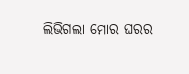ଲିଭିଗଲା ମୋର ଘରର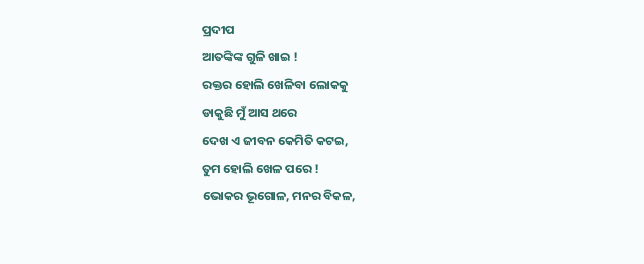ପ୍ରଦୀପ
ଆତଙ୍କିଙ୍କ ଗୁଳି ଖାଇ !
ରକ୍ତର ହୋଲି ଖେଳିବା ଲୋକକୁ
ଡାକୁଛି ମୁଁ ଆସ ଥରେ
ଦେଖ ଏ ଜୀବନ କେମିତି କଟଇ,
ତୁମ ହୋଲି ଖେଳ ପରେ !
ଭୋକର ଭୂଗୋଳ, ମନର ବିକଳ,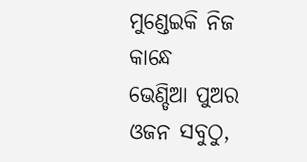ମୁଣ୍ଡେଇକି ନିଜ କାନ୍ଧେ
ଭେଣ୍ଡିଆ ପୁଅର ଓଜନ ସବୁଠୁ,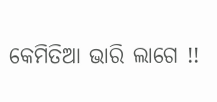କେମିତିଆ ଭାରି ଲାଗେ !!